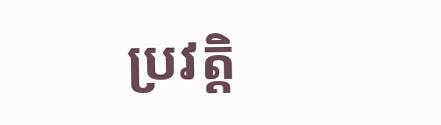ប្រវត្តិ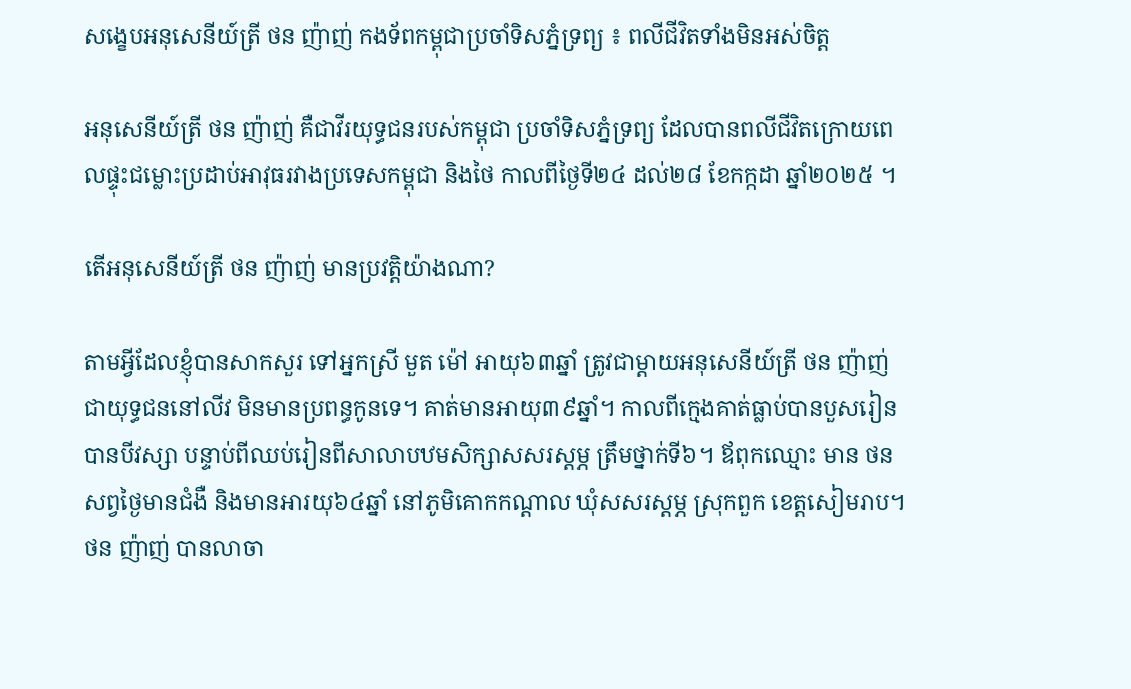សង្ខេបអនុសេនីយ៍ត្រី ថន ញ៉ាញ់ កងទ័ពកម្ពុជាប្រចាំទិសភ្នំទ្រព្យ ៖ ពលីជីវិតទាំងមិនអស់ចិត្ត

អនុសេនីយ៍ត្រី ថន ញ៉ាញ់ គឺជាវីរយុទ្ធជនរបស់កម្ពុជា ប្រចាំទិសភ្នំទ្រព្យ ដែលបានពលីជីវិតក្រោយពេលផ្ទុះជម្លោះប្រដាប់អាវុធរវាងប្រទេសកម្ពុជា និងថៃ កាលពីថ្ងៃទី២៤ ដល់២៨ ខែកក្កដា ឆ្នាំ២០២៥ ។

តើអនុសេនីយ៍ត្រី ថន ញ៉ាញ់ មានប្រវត្តិយ៉ាងណា?

តាមអ្វីដែលខ្ញុំបានសាកសួរ ទៅអ្នកស្រី មួត ម៉ៅ អាយុ៦៣ឆ្នាំ ត្រូវជាម្តាយអនុសេនីយ៍ត្រី ថន ញ៉ាញ់ ជាយុទ្ធជននៅលីវ មិនមានប្រពន្ធកូនទេ។ គាត់មានអាយុ៣៩ឆ្នាំ។ កាលពីក្មេងគាត់ធ្លាប់បានបួសរៀន បានបីវស្សា បន្ទាប់ពីឈប់រៀនពីសាលាបឋមសិក្សាសសរស្តម្ភ ត្រឹមថ្នាក់ទី៦។ ឪពុកឈ្មោះ មាន ថន សព្វថ្ងៃមានជំងឺ និងមានអារយុ៦៤ឆ្នាំ នៅភូមិគោកកណ្តាល ឃុំសសរស្តម្ភ ស្រុកពួក ខេត្តសៀមរាប។ ថន ញ៉ាញ់ បានលាចា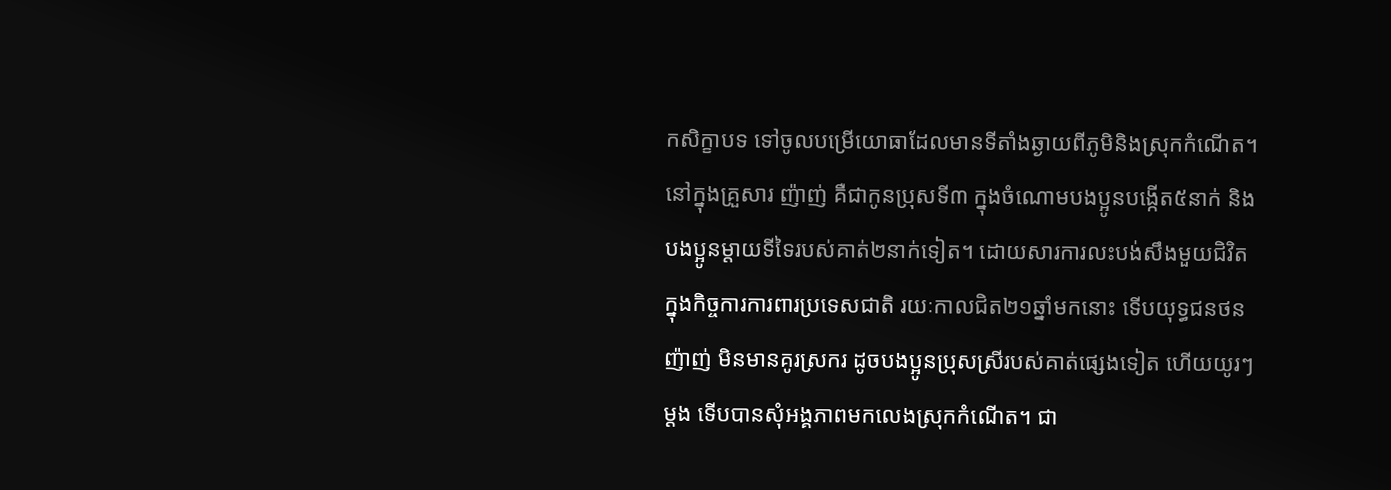កសិក្ខាបទ ទៅចូលបម្រើយោធាដែលមានទីតាំងឆ្ងាយពីភូមិនិងស្រុកកំណើត។ នៅក្នុងគ្រួសារ ញ៉ាញ់ គឺជាកូនប្រុសទី៣ ក្នុងចំណោមបងប្អូនបង្កើត៥នាក់ និងបងប្អូនម្តាយទីទៃរបស់គាត់២នាក់ទៀត។ ដោយសារការលះបង់សឹងមួយជិវិត ក្នុងកិច្ចការការពារប្រទេសជាតិ រយៈកាលជិត២១ឆ្នាំមកនោះ ទើបយុទ្ធជនថន ញ៉ាញ់ មិនមានគូរស្រករ ដូចបងប្អូនប្រុសស្រីរបស់គាត់ផ្សេងទៀត ហើយយូរៗម្តង ទើបបានសុំអង្គភាពមកលេងស្រុកកំណើត។ ជា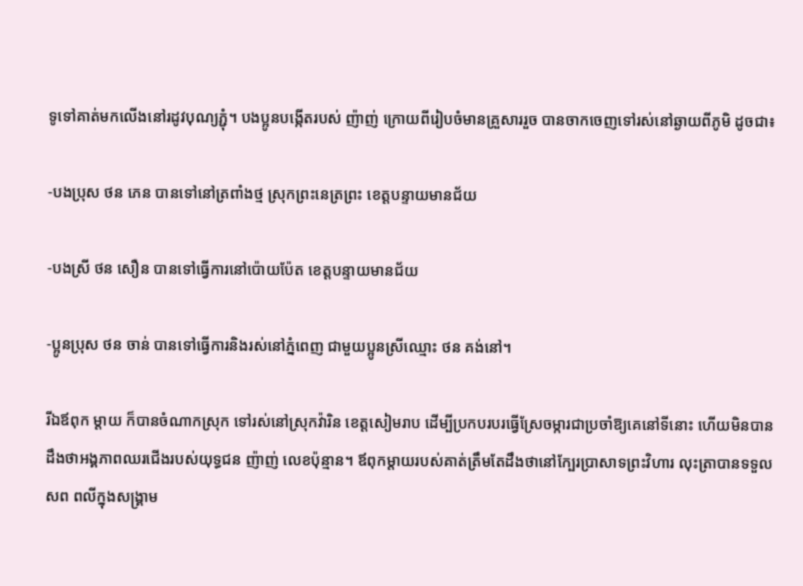ទូទៅគាត់មកលើងនៅរដូវបុណ្យភ្ជុំ។ បងប្អូនបង្កើតរបស់ ញ៉ាញ់ ក្រោយពីរៀបចំមានគ្រួសាររួច បានចាកចេញទៅរស់នៅឆ្ងាយពីភូមិ ដូចជា៖

-បងប្រុស ថន ភេន បានទៅនៅត្រពាំងថ្ម ស្រុកព្រះនេត្រព្រះ ខេត្តបន្ទាយមានជ័យ

-បងស្រី ថន សឿន បានទៅធ្វើការនៅប៉ោយប៉ែត ខេត្តបន្ទាយមានជ័យ

-ប្អូនប្រុស ថន ចាន់ បានទៅធ្វើការនិងរស់នៅភ្នំពេញ ជាមួយប្អូនស្រីឈ្មោះ ថន គង់នៅ។

រីឯឪពុក ម្តាយ ក៏បានចំណាកស្រុក ទៅរស់នៅស្រុកវ៉ារិន ខេត្តសៀមរាប ដើម្បីប្រកបរបរធ្វើស្រែចម្ការជាប្រចាំឱ្យគេនៅទីនោះ ហើយមិនបានដឹងថាអង្គភាពឈរជើងរបស់យុទ្ធជន ញ៉ាញ់ លេខប៉ុន្មាន។ ឪពុកម្តាយរបស់គាត់ត្រឹមតែដឹងថានៅក្បែរប្រាសាទព្រះវិហារ លុះត្រាបានទទួលសព ពលីក្នុងសង្រ្គាម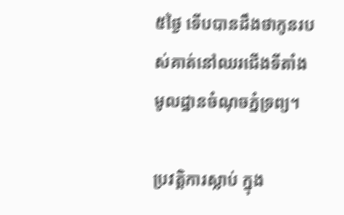៥ថ្ងៃ ទើបបានដឹងថាកូនរបស់គាត់នៅឈរជើងទីតាំងមូលដ្ឋានចំណុចភ្នំទ្រព្យ។

ប្រវតិ្តការស្លាប់ ក្នុង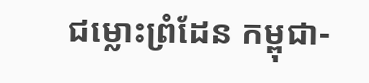ជម្លោះព្រំដែន កម្ពុជា-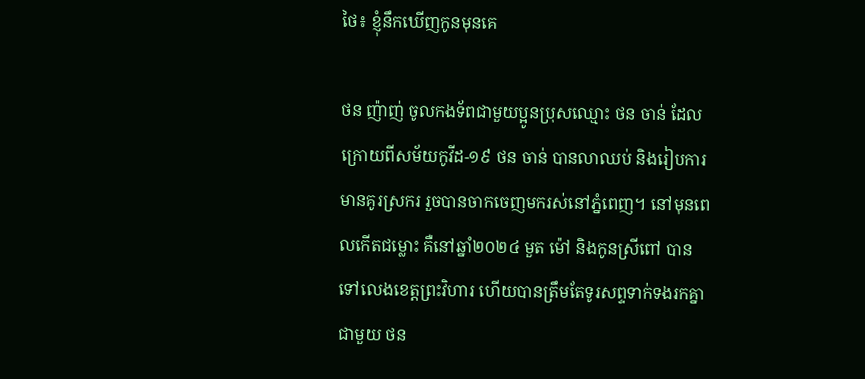ថៃ៖ ខ្ញុំនឹកឃើញកូនមុនគេ

ថន ញ៉ាញ់ ចូលកងទ័ពជាមួយប្អូនប្រុសឈ្មោះ ថន ចាន់ ដែលក្រោយពីសម័យកូវីដ-១៩ ថន ចាន់ បានលាឈប់ និងរៀបការមានគូរស្រករ រួចបានចាកចេញមករស់នៅភ្នំពេញ។ នៅមុនពេលកើតជម្លោះ គឺនៅឆ្នាំ២០២៤ មួត ម៉ៅ និងកូនស្រីពៅ បានទៅលេងខេត្តព្រះវិហារ ហើយបានត្រឹមតែទូរសព្ទទាក់ទងរកគ្នាជាមួយ ថន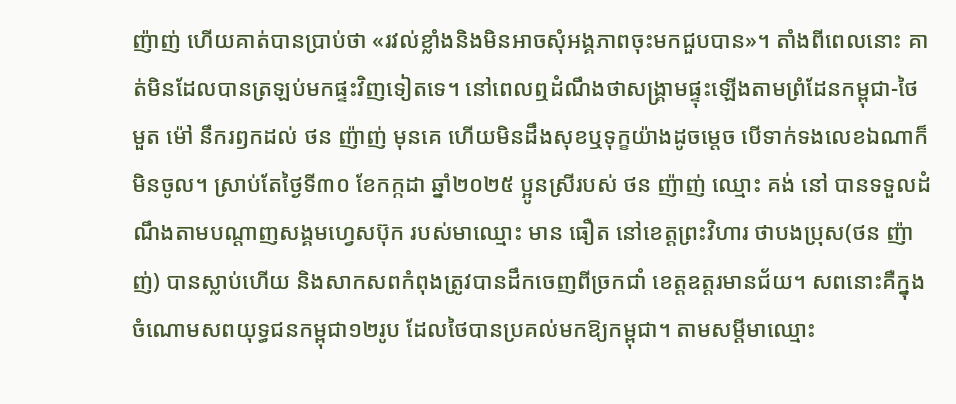ញ៉ាញ់ ហើយគាត់បានប្រាប់ថា «រវល់ខ្លាំងនិងមិនអាចសុំអង្គភាពចុះមកជួបបាន»។ តាំងពីពេលនោះ គាត់មិនដែលបានត្រឡប់មកផ្ទះវិញទៀតទេ។ នៅពេលឮដំណឹងថាសង្រ្គាមផ្ទុះឡើងតាមព្រំដែនកម្ពុជា-ថៃ  មួត ម៉ៅ នឹករឭកដល់ ថន ញ៉ាញ់ មុនគេ ហើយមិនដឹងសុខឬទុក្ខយ៉ាងដូចម្តេច បើទាក់ទងលេខឯណាក៏មិនចូល។ ស្រាប់តែថ្ងៃទី៣០ ខែកក្កដា ឆ្នាំ២០២៥ ប្អូនស្រីរបស់ ថន ញ៉ាញ់ ឈ្មោះ គង់ នៅ បានទទួលដំណឹងតាមបណ្តាញសង្គមហ្វេសប៊ុក របស់មាឈ្មោះ មាន ធឿត នៅខេត្តព្រះវិហារ ថាបងប្រុស(ថន ញ៉ាញ់) បានស្លាប់ហើយ និងសាកសពកំពុងត្រូវបានដឹកចេញពីច្រកជាំ ខេត្តឧត្តរមានជ័យ។ សពនោះគឺក្នុងចំណោមសពយុទ្ធជនកម្ពុជា១២រូប ដែលថៃបានប្រគល់មកឱ្យកម្ពុជា។ តាមសម្តីមាឈ្មោះ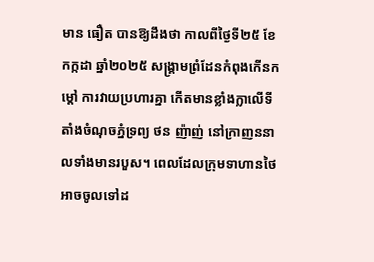មាន ធឿត បានឱ្យដឹងថា កាលពីថ្ងៃទី២៥ ខែកក្កដា ឆ្នាំ២០២៥ សង្រ្គាមព្រំដែនកំពុងកើនកម្តៅ ការវាយប្រហារគ្នា កើតមានខ្លាំងក្លាលើទីតាំងចំណុចភ្នំទ្រព្យ ថន ញ៉ាញ់ នៅក្រាញននាលទាំងមានរបួស។ ពេលដែលក្រុមទាហានថៃ អាចចូលទៅដ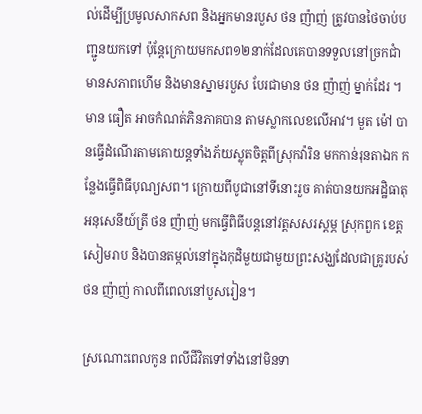ល់ដើម្បីប្រមូលសាកសព និងអ្នកមានរបួស ថន ញ៉ាញ់ ត្រូវបានថៃចាប់បញ្ជូនយកទៅ ប៉ុន្តែក្រោយមកសព១២នាក់ដែលគេបានទទួលនៅច្រកជាំមានសភាពហើម និងមានស្នាមរបួស បែរជាមាន ថន ញ៉ាញ់ ម្នាក់ដែរ ។ មាន ធឿត អាចកំណត់ភិនភាគបាន តាមស្លាកលេខលើអាវ។ មួត ម៉ៅ បានធ្វើដំណើរតាមគោយន្តទាំងភ័យស្លុតចិត្តពីស្រុកវ៉ារិន មកកាន់រុនតាឯក កន្លែងធ្វើពិធីបុណ្យសព។ ក្រោយពីបូជានៅទីនោះរួច គាត់បានយកអដ្ឋិធាតុអនុសេនីយ៍ត្រី ថន ញ៉ាញ់ មកធ្វើពិធីបន្តនៅវត្តសសរស្តម្ភ ស្រុកពួក ខេត្តសៀមរាប និងបានតម្កល់នៅក្នុងកុដិមួយជាមួយព្រះសង្ឃដែលជាគ្រូរបស់ ថន ញ៉ាញ់ កាលពីពេលនៅបួសរៀន។

ស្រណោះពេលកូន ពលីជីវិតទៅទាំងនៅមិនទា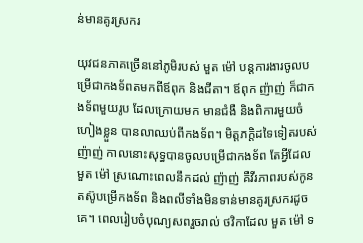ន់មានគូរស្រករ

យុវជនភាគច្រើននៅភូមិរបស់ មួត ម៉ៅ បន្តការងារចូលបម្រើជាកងទ័ពតមកពីឪពុក និងជីតា។ ឪពុក ញ៉ាញ់ ក៏ជាកងទ័ពមួយរូប ដែលក្រោយមក មានជំងឺ និងពិការមួយចំហៀងខ្លួន បានលាឈប់ពីកងទ័ព។ មិត្តភក្តិដទៃទៀតរបស់ ញ៉ាញ់ កាលនោះសុទ្ធបានចូលបម្រើជាកងទ័ព តែអ្វីដែល មួត ម៉ៅ ស្រណោះពេលនឹកដល់ ញ៉ាញ់ គឺវីរភាពរបស់កូន តស៊ូបម្រើកងទ័ព និងពលីទាំងមិនទាន់មានគូរស្រករដូចគេ។ ពេលរៀបចំបុណ្យសពរួចរាល់ ថវិកាដែល មួត ម៉ៅ ទ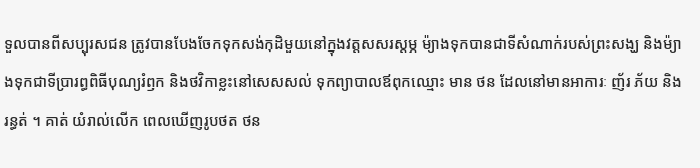ទួលបានពីសប្បុរសជន ត្រូវបានបែងចែកទុកសង់កុដិមួយនៅក្នុងវត្តសសរស្តម្ភ ម៉្យាងទុកបានជាទីសំណាក់របស់ព្រះសង្ឃ និងម៉្យាងទុកជាទីប្រារព្ធពិធីបុណ្យរំឭក និងថវិកាខ្លះនៅសេសសល់ ទុកព្យាបាលឪពុកឈ្មោះ មាន ថន ដែលនៅមានអាការៈ ញ័រ ភ័យ និង រន្ធត់ ។ គាត់ យំរាល់លើក ពេលឃើញរូបថត ថន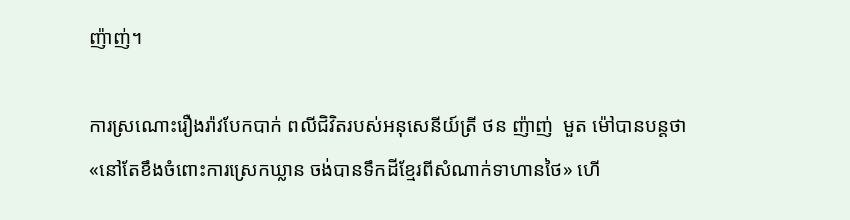ញ៉ាញ់។

ការស្រណោះរឿងរ៉ាវបែកបាក់ ពលីជិវិតរបស់អនុសេនីយ៍ត្រី ថន ញ៉ាញ់  មួត ម៉ៅបានបន្តថា «នៅតែខឹងចំពោះការស្រេកឃ្លាន ចង់បានទឹកដីខ្មែរពីសំណាក់ទាហានថៃ» ហើ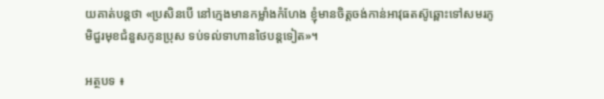យគាត់បន្តថា «ប្រសិនបើ នៅក្មេងមានកម្លាំងកំហែង ខ្ញុំមានចិត្តចង់កាន់អាវុធតស៊ូឆ្ពោះទៅសមរភូមិជួរមុខជំនួសកូនប្រុស ទប់ទល់ទាហានថៃបន្តទៀត‍»។

អត្ថបទ ៖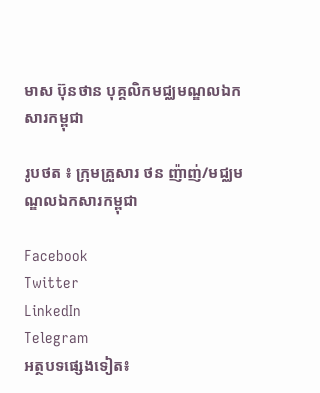មាស ប៊ុនថាន បុគ្គលិកមជ្ឈមណ្ឌលឯកសារកម្ពុជា

រូបថត ៖ ក្រុមគ្រួសារ ថន ញ៉ាញ់/មជ្ឈមណ្ឌលឯកសារកម្ពុជា

Facebook
Twitter
LinkedIn
Telegram
អត្ថបទផ្សេងទៀត៖